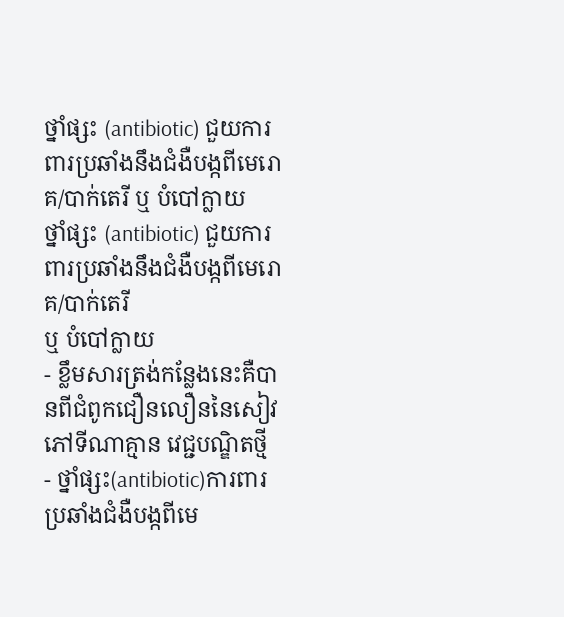ថ្នាំផ្សះ (antibiotic) ជួយការពារប្រឆាំងនឹងជំងឺបង្កពីមេរោគ/បាក់តេរី ឬ បំបៅក្លាយ
ថ្នាំផ្សះ (antibiotic) ជួយការពារប្រឆាំងនឹងជំងឺបង្កពីមេរោគ/បាក់តេរី
ឬ បំបៅក្លាយ
- ខ្លឹមសារត្រង់កនែ្លងនេះគឺបានពីជំពូកជឿនលឿននៃសៀវភៅទីណាគ្មាន វេជ្ជបណ្ឌិតថ្មី
- ថ្នាំផ្សះ(antibiotic)ការពារប្រឆាំងជំងឺបង្កពីមេ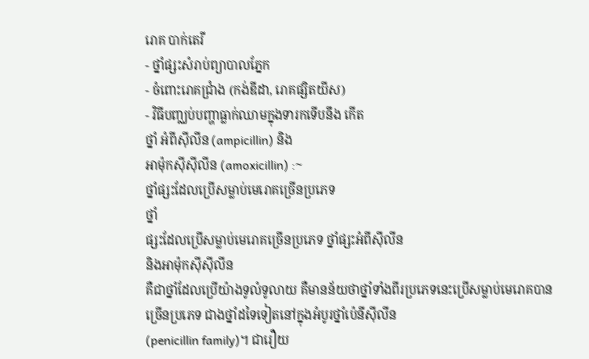រោគ បាក់តេរី
- ថ្នាំផ្សះសំរាប់ព្យាបាលភ្នែក
- ចំពោះរោគជ្រាំង (កង់ឌីដា, រោគផ្សិតយីស)
- វិធីបញ្ឈប់បញ្ហាធ្លាក់ឈាមក្នុងទារកទើបនឹង កើត
ថ្នាំ អំពីស៊ីលីន (ampicillin) និង
អាម៉ុកស៊ីស៊ីលីន (amoxicillin) :~
ថ្នាំផ្សះដែលប្រើសម្លាប់មេរោគច្រើនប្រភេទ
ថ្នាំ
ផ្សះដែលប្រើសម្លាប់មេរោគច្រើនប្រភេទ ថ្នាំផ្សះអំពីស៊ីលីន
និងអាម៉ុកស៊ីស៊ីលីន
គឺជាថ្នាំដែលប្រើយ៉ាងទូលំទូលាយ គឺមានន័យថាថ្នាំទាំងពីរប្រភេទនេះប្រើសម្លាប់មេរោគបានច្រើនប្រភេទ ជាងថ្នាំដទៃទៀតនៅក្នុងអំបូរថ្នាំប៉េនីស៊ីលីន
(penicillin family)។ ជារឿយ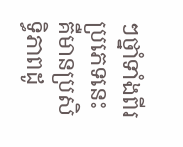ៗថ្នាំទាំងពីរប្រភេទនេះគឺមានប្រសិទ្ធិភាពដូ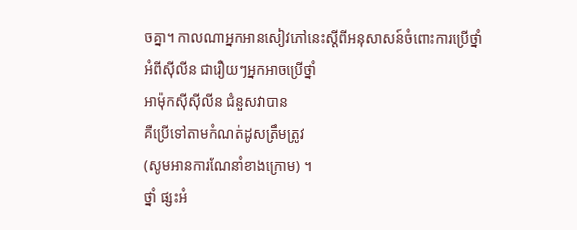ចគ្នា។ កាលណាអ្នកអានសៀវភៅនេះស្តីពីអនុសាសន៍ចំពោះការប្រើថ្នាំ
អំពីស៊ីលីន ជារឿយៗអ្នកអាចប្រើថ្នាំ
អាម៉ុកស៊ីស៊ីលីន ជំនួសវាបាន
គឺប្រើទៅតាមកំណត់ដូសត្រឹមត្រូវ
(សូមអានការណែនាំខាងក្រោម) ។
ថ្នាំ ផ្សះអំ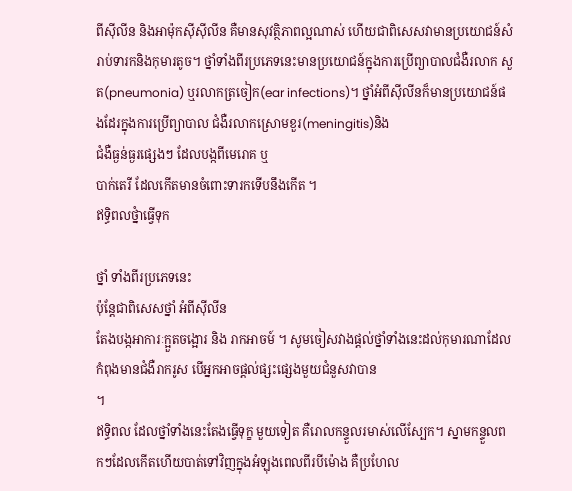ពីស៊ីលីន និងអាម៉ុកស៊ីស៊ីលីន គឺមានសុវត្ថិភាពល្អណាស់ ហើយជាពិសេសវាមានប្រយោជន៍សំរាប់ទារកនិងកុមារតូច។ ថ្នាំទាំងពីរប្រភេទនេះមានប្រយោជន៍ក្នុងការប្រើព្យាបាលជំងឺរលាក សួត(pneumonia) ឬរលាកត្រចៀក(ear infections)។ ថ្នាំអំពីស៊ីលីនក៏មានប្រយោជន៍ផងដែរក្នុងការប្រើព្យាបាល ជំងឺរលាកស្រោមខួរ(meningitis)និង
ជំងឺធ្ងន់ធ្ងរផ្សេងៗ ដែលបង្កពីមេរោគ ឬ
បាក់តេរី ដែលកើតមានចំពោះទារកទើបនឹងកើត ។
ឥទ្ធិពលថ្នំាធ្វើទុក

ថ្នាំ ទាំងពីរប្រភេទនេះ
ប៉ុន្តែជាពិសេសថ្នាំ អំពីស៊ីលីន
តែងបង្កអាការៈក្អួតចង្អោរ និង រាកអាចម៍ ។ សូមចៀសវាងផ្តល់ថ្នាំទាំងនេះដល់កុមារណាដែលកំពុងមានជំងឺរាករូស បើអ្នកអាចផ្តល់ផ្សះផ្សេងមួយជំនួសវាបាន
។
ឥទ្ធិពល ដែលថ្នាំទាំងនេះតែងធ្វើទុក្ខ មួយទៀត គឺរោលកន្ទួលរមាស់លើស្បែក។ ស្នាមកន្ទួលពកៗដែលកើតហើយបាត់ទៅវិញក្នុងអំឡុងពេលពីរបីម៉ោង គឺប្រហែល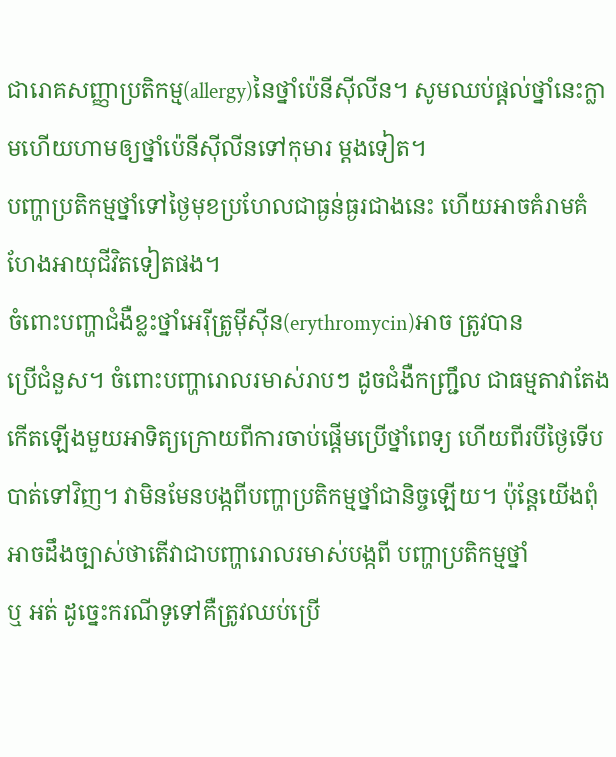ជារោគសញ្ញាប្រតិកម្ម(allergy)នៃថ្នាំប៉េនីស៊ីលីន។ សូមឈប់ផ្តល់ថ្នាំនេះក្លាមហើយហាមឲ្យថ្នាំប៉េនីស៊ីលីនទៅកុមារ ម្តងទៀត។
បញ្ហាប្រតិកម្មថ្នាំទៅថ្ងៃមុខប្រហែលជាធ្ងន់ធ្ងរជាងនេះ ហើយអាចគំរាមគំហែងអាយុជីវិតទៀតផង។
ចំពោះបញ្ហាជំងឺខ្លះថ្នាំអេរ៉ីត្រូម៉ីស៊ីន(erythromycin)អាច ត្រូវបាន
ប្រើជំនួស។ ចំពោះបញ្ហារោលរមាស់រាបៗ ដូចជំងឺកញ្ជ្រឹល ជាធម្មតាវាតែងកើតឡើងមួយអាទិត្យក្រោយពីការចាប់ផ្តើមប្រើថ្នាំពេទ្យ ហើយពីរបីថ្ងៃទើបបាត់ទៅវិញ។ វាមិនមែនបង្កពីបញ្ហាប្រតិកម្មថ្នាំជានិច្ចឡើយ។ ប៉ុន្តែយើងពុំអាចដឹងច្បាស់ថាតើវាជាបញ្ហារោលរមាស់បង្កពី បញ្ហាប្រតិកម្មថ្នាំ
ឬ អត់ ដូច្នេះករណីទូទៅគឺត្រូវឈប់ប្រើ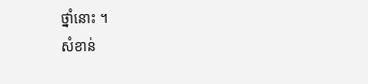ថ្នាំនោះ ។
សំខាន់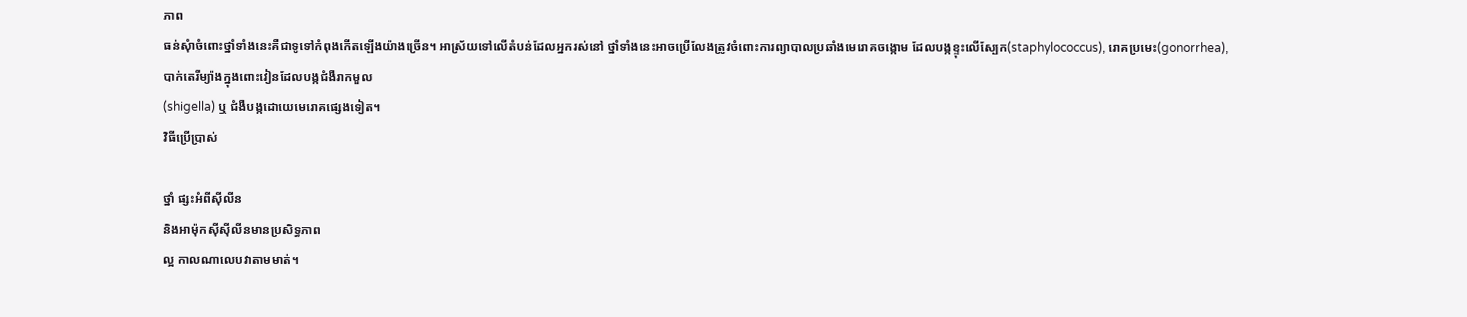ភាព
ធន់សុំាចំពោះថ្នាំទាំងនេះគឺជាទូទៅកំពុងកើតឡើងយ៉ាងច្រើន។ អាស្រ័យទៅលើតំបន់ដែលអ្នករស់នៅ ថ្នាំទាំងនេះអាចប្រើលែងត្រូវចំពោះការព្យាបាលប្រឆាំងមេរោគចង្កោម ដែលបង្កខ្ទុះលើស្បែក(staphylococcus), រោគប្រមេះ(gonorrhea), បាក់តេរីម្យ៉ាងក្នុងពោះវៀនដែលបង្កជំងឺរាកមួល
(shigella) ឬ ជំងឺបង្កដោយេមេរោគផ្សេងទៀត។
វិធីប្រើប្រាស់

ថ្នាំ ផ្សះអំពីស៊ីលីន
និងអាម៉ុកស៊ីស៊ីលីនមានប្រសិទ្ធភាព
ល្អ កាលណាលេបវាតាមមាត់។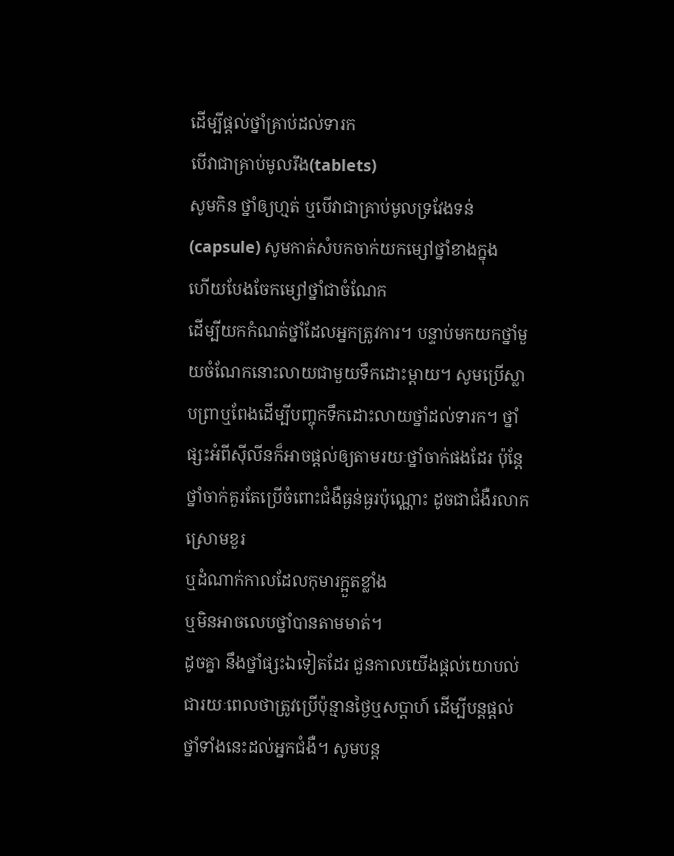ដើម្បីផ្តល់ថ្នាំគ្រាប់ដល់ទារក
បើវាជាគ្រាប់មូលរឹង(tablets)
សូមកិន ថ្នាំឲ្យហ្មត់ ឬបើវាជាគ្រាប់មូលទ្រវែងទន់(capsule) សូមកាត់សំបកចាក់យកម្សៅថ្នាំខាងក្នុង
ហើយបែងចែកម្សៅថ្នាំជាចំណែក
ដើម្បីយកកំណត់ថ្នាំដែលអ្នកត្រូវការ។ បន្ទាប់មកយកថ្នាំមួយចំណែកនោះលាយជាមួយទឹកដោះម្តាយ។ សូមប្រើស្លាបព្រាឬពែងដើម្បីបញ្ចុកទឹកដោះលាយថ្នាំដល់ទារក។ ថ្នាំផ្សះអំពីស៊ីលីនក៏អាចផ្តល់ឲ្យតាមរយៈថ្នាំចាក់ផងដែរ ប៉ុន្តែថ្នាំចាក់គួរតែប្រើចំពោះជំងឺធ្ងន់ធ្ងរប៉ុណ្ណោះ ដូចជាជំងឺរលាកស្រោមខួរ
ឬដំណាក់កាលដែលកុមារក្អួតខ្លាំង
ឬមិនអាចលេបថ្នាំបានតាមមាត់។
ដូចគ្នា នឹងថ្នាំផ្សះឯទៀតដែរ ជួនកាលយើងផ្តល់យោបល់ជារយៈពេលថាត្រូវប្រើប៉ុន្មានថ្ងៃឬសប្តាហ៍ ដើម្បីបន្តផ្តល់ថ្នាំទាំងនេះដល់អ្នកជំងឺ។ សូមបន្ត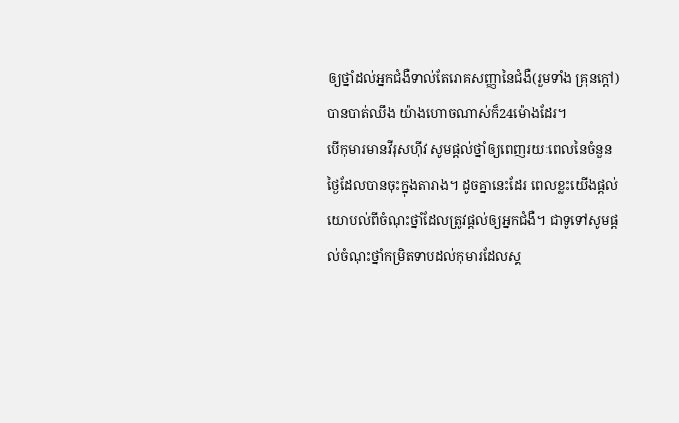ឲ្យថ្នាំដល់អ្នកជំងឺទាល់តែរោគសញ្ញានៃជំងឺ(រួមទាំង គ្រុនក្តៅ)
បានបាត់ឈឹង យ៉ាងហោចណាស់ក៏24ម៉ោងដែរ។
បើកុមារមានវីរុសហ៊ីវ សូមផ្តល់ថ្នាំឲ្យពេញរយៈពេលនៃចំនួនថ្ងៃដែលបានចុះក្នុងតារាង។ ដូចគ្នានេះដែរ ពេលខ្លះយើងផ្តល់យោបល់ពីចំណុះថ្នាំដែលត្រូវផ្តល់ឲ្យអ្នកជំងឺ។ ជាទូទៅសូមផ្តល់ចំណុះថ្នាំកម្រិតទាបដល់កុមារដែលស្គ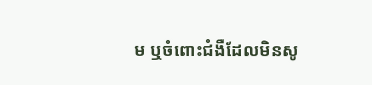ម ឬចំពោះជំងឺដែលមិនសូ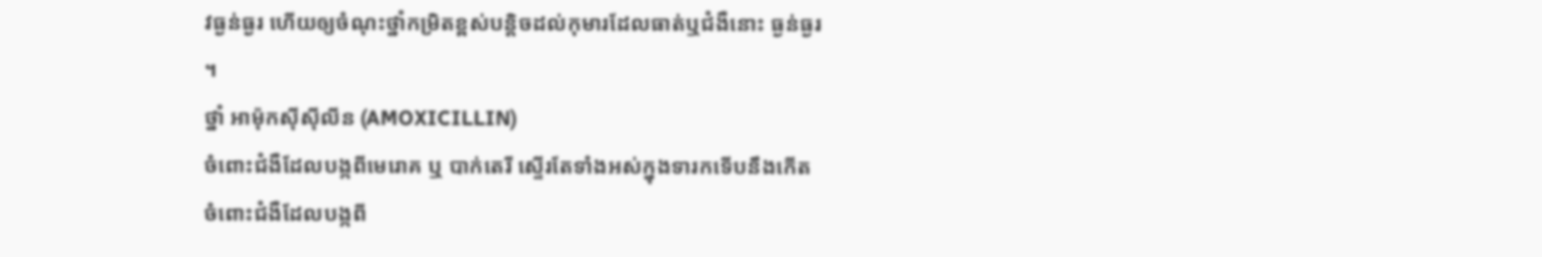វធ្ងន់ធ្ងរ ហើយឲ្យចំណុះថ្នាំកម្រិតខ្ពស់បន្តិចដល់កុមារដែលធាត់ឬជំងឺនោះ ធ្ងន់ធ្ងរ
។
ថ្នាំ អាម៉ុកស៊ីស៊ីលីន (AMOXICILLIN)
ចំពោះជំងឺដែលបង្កពីមេរោគ ឬ បាក់តេរី ស្ទើរតែទាំងអស់ក្នុងទារកទើបនឹងកើត
ចំពោះជំងឺដែលបង្កពី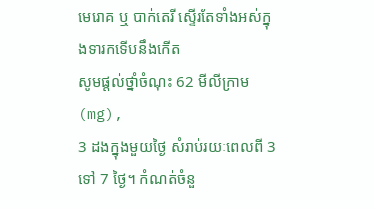មេរោគ ឬ បាក់តេរី ស្ទើរតែទាំងអស់ក្នុងទារកទើបនឹងកើត
សូមផ្តល់ថ្នាំចំណុះ 62 មីលីក្រាម (mg),
3 ដងក្នុងមួយថ្ងៃ សំរាប់រយៈពេលពី 3 ទៅ 7 ថ្ងៃ។ កំណត់ចំនួ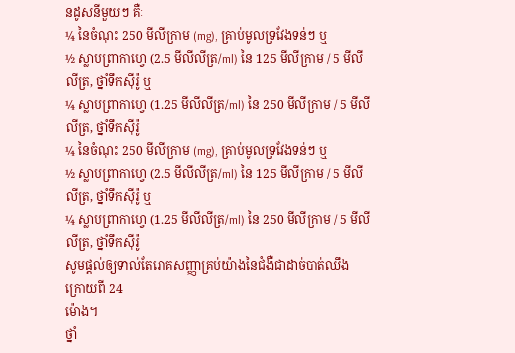នដូសនីមួយៗ គឺៈ
¼ នៃចំណុះ 250 មីលីក្រាម (mg), គ្រាប់មូលទ្រវែងទន់ៗ ឬ
½ ស្លាបព្រាកាហ្វេ (2.5 មីលីលីត្រ/ml) នៃ 125 មីលីក្រាម / 5 មីលីលីត្រ, ថ្នាំទឹកស៊ីរ៉ូ ឬ
¼ ស្លាបព្រាកាហ្វេ (1.25 មីលីលីត្រ/ml) នៃ 250 មីលីក្រាម / 5 មីលីលីត្រ, ថ្នាំទឹកស៊ីរ៉ូ
¼ នៃចំណុះ 250 មីលីក្រាម (mg), គ្រាប់មូលទ្រវែងទន់ៗ ឬ
½ ស្លាបព្រាកាហ្វេ (2.5 មីលីលីត្រ/ml) នៃ 125 មីលីក្រាម / 5 មីលីលីត្រ, ថ្នាំទឹកស៊ីរ៉ូ ឬ
¼ ស្លាបព្រាកាហ្វេ (1.25 មីលីលីត្រ/ml) នៃ 250 មីលីក្រាម / 5 មីលីលីត្រ, ថ្នាំទឹកស៊ីរ៉ូ
សូមផ្តល់ឲ្យទាល់តែរោគសញ្ញាគ្រប់យ៉ាងនៃជំងឺជាដាច់បាត់ឈឹង
ក្រោយពី 24
ម៉ោង។
ថ្នាំ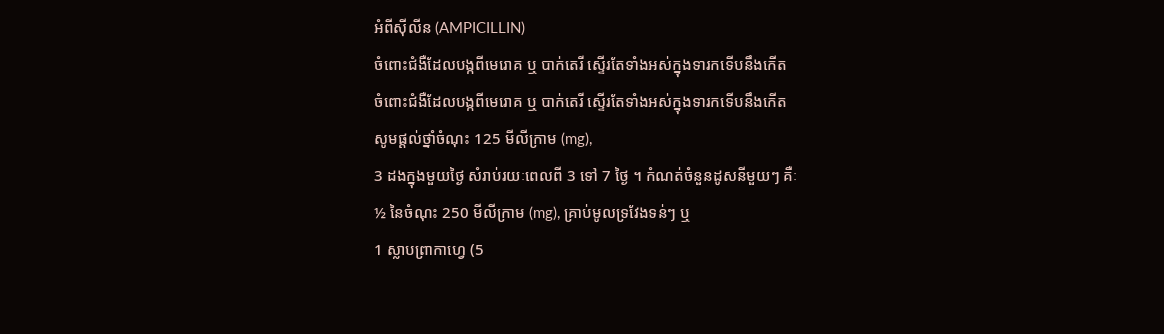អំពីស៊ីលីន (AMPICILLIN)
ចំពោះជំងឺដែលបង្កពីមេរោគ ឬ បាក់តេរី ស្ទើរតែទាំងអស់ក្នុងទារកទើបនឹងកើត
ចំពោះជំងឺដែលបង្កពីមេរោគ ឬ បាក់តេរី ស្ទើរតែទាំងអស់ក្នុងទារកទើបនឹងកើត
សូមផ្តល់ថ្នាំចំណុះ 125 មីលីក្រាម (mg),
3 ដងក្នុងមួយថ្ងៃ សំរាប់រយៈពេលពី 3 ទៅ 7 ថ្ងៃ ។ កំណត់ចំនួនដូសនីមួយៗ គឺៈ
½ នៃចំណុះ 250 មីលីក្រាម (mg), គ្រាប់មូលទ្រវែងទន់ៗ ឬ
1 ស្លាបព្រាកាហ្វេ (5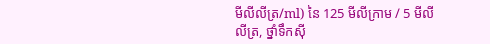មីលីលីត្រ/ml) នៃ 125 មីលីក្រាម / 5 មីលីលីត្រ, ថ្នាំទឹកស៊ី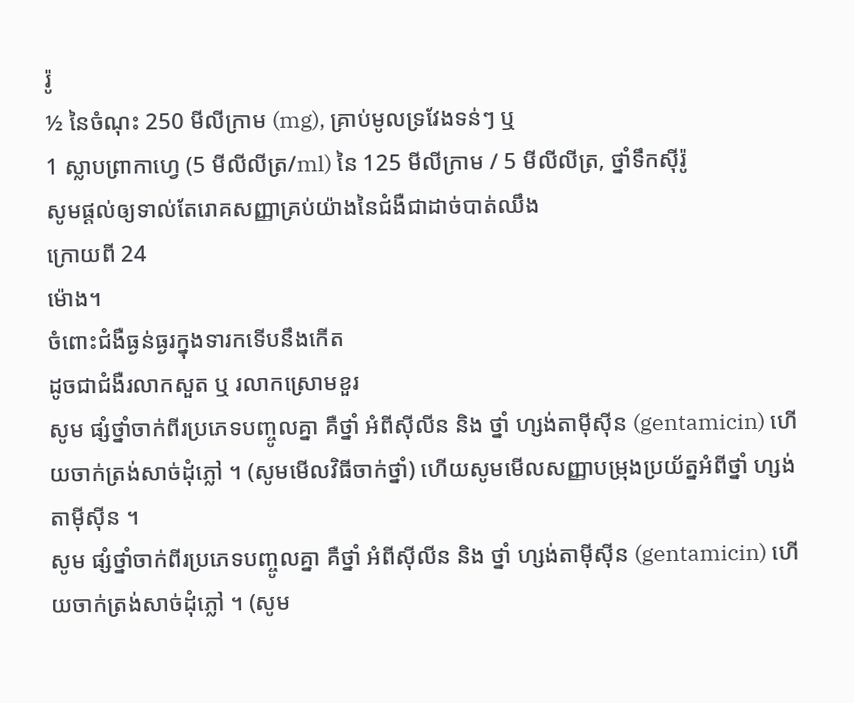រ៉ូ
½ នៃចំណុះ 250 មីលីក្រាម (mg), គ្រាប់មូលទ្រវែងទន់ៗ ឬ
1 ស្លាបព្រាកាហ្វេ (5 មីលីលីត្រ/ml) នៃ 125 មីលីក្រាម / 5 មីលីលីត្រ, ថ្នាំទឹកស៊ីរ៉ូ
សូមផ្តល់ឲ្យទាល់តែរោគសញ្ញាគ្រប់យ៉ាងនៃជំងឺជាដាច់បាត់ឈឹង
ក្រោយពី 24
ម៉ោង។
ចំពោះជំងឺធ្ងន់ធ្ងរក្នុងទារកទើបនឹងកើត
ដូចជាជំងឺរលាកសួត ឬ រលាកស្រោមខួរ
សូម ផ្សំថ្នាំចាក់ពីរប្រភេទបញ្ចូលគ្នា គឺថ្នាំ អំពីស៊ីលីន និង ថ្នាំ ហ្សង់តាម៉ីស៊ីន (gentamicin) ហើយចាក់ត្រង់សាច់ដុំភ្លៅ ។ (សូមមើលវិធីចាក់ថ្នាំ) ហើយសូមមើលសញ្ញាបម្រុងប្រយ័ត្នអំពីថ្នាំ ហ្សង់តាម៉ីស៊ីន ។
សូម ផ្សំថ្នាំចាក់ពីរប្រភេទបញ្ចូលគ្នា គឺថ្នាំ អំពីស៊ីលីន និង ថ្នាំ ហ្សង់តាម៉ីស៊ីន (gentamicin) ហើយចាក់ត្រង់សាច់ដុំភ្លៅ ។ (សូម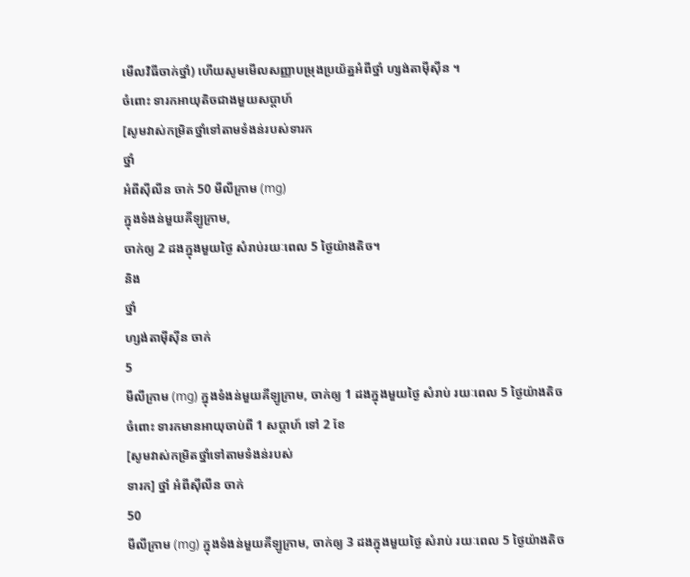មើលវិធីចាក់ថ្នាំ) ហើយសូមមើលសញ្ញាបម្រុងប្រយ័ត្នអំពីថ្នាំ ហ្សង់តាម៉ីស៊ីន ។
ចំពោះ ទារកអាយុតិចជាងមួយសប្តាហ៍
[សូមវាស់កម្រិតថ្នាំទៅតាមទំងន់របស់ទារក
ថ្នាំ
អំពីស៊ីលីន ចាក់ 50 មីលីក្រាម (mg)
ក្នុងទំងន់មួយគីឡូក្រាម,
ចាក់ឲ្យ 2 ដងក្នុងមួយថ្ងៃ សំរាប់រយៈពេល 5 ថ្ងៃយ៉ាងតិច។
និង
ថ្នាំ
ហ្សង់តាម៉ីស៊ីន ចាក់
5
មីលីក្រាម (mg) ក្នុងទំងន់មួយគីឡូក្រាម, ចាក់ឲ្យ 1 ដងក្នុងមួយថ្ងៃ សំរាប់ រយៈពេល 5 ថ្ងៃយ៉ាងតិច
ចំពោះ ទារកមានអាយុចាប់ពី 1 សប្តាហ៍ ទៅ 2 ខែ
[សូមវាស់កម្រិតថ្នាំទៅតាមទំងន់របស់
ទារក] ថ្នាំ អំពីស៊ីលីន ចាក់
50
មីលីក្រាម (mg) ក្នុងទំងន់មួយគីឡូក្រាម, ចាក់ឲ្យ 3 ដងក្នុងមួយថ្ងៃ សំរាប់ រយៈពេល 5 ថ្ងៃយ៉ាងតិច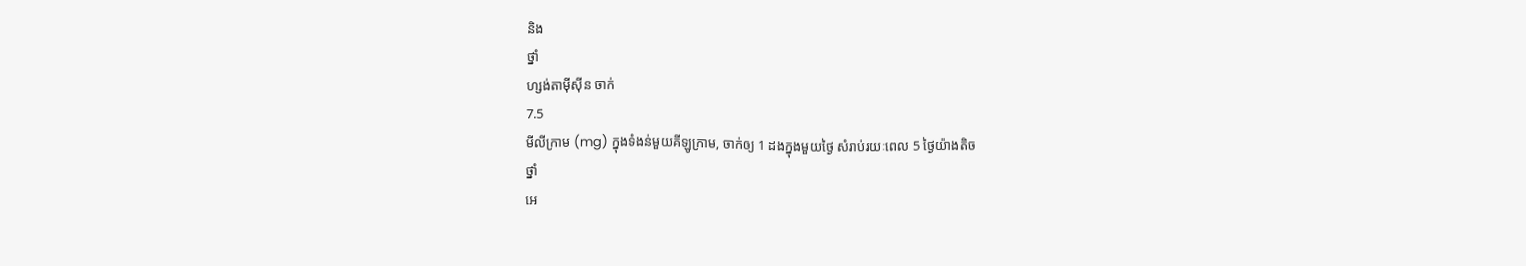និង
ថ្នាំ
ហ្សង់តាម៉ីស៊ីន ចាក់
7.5
មីលីក្រាម (mg) ក្នុងទំងន់មួយគីឡូក្រាម, ចាក់ឲ្យ 1 ដងក្នុងមួយថ្ងៃ សំរាប់រយៈពេល 5 ថ្ងៃយ៉ាងតិច
ថ្នាំ
អេ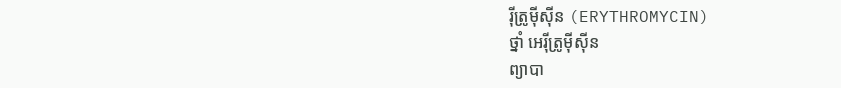រ៉ីត្រូម៉ីស៊ីន (ERYTHROMYCIN)
ថ្នាំ អេរ៉ីត្រូម៉ីស៊ីន
ព្យាបា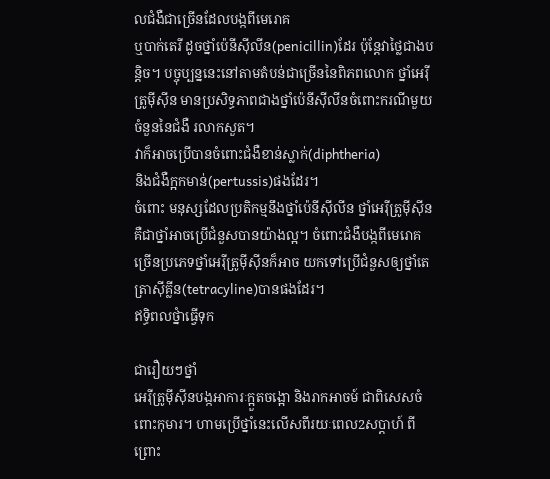លជំងឺជាច្រើនដែលបង្កពីមេរោគ
ឬបាក់តេរី ដូចថ្នាំប៉េនីស៊ីលីន(penicillin)ដែរ ប៉ុន្តែវាថ្លៃជាងបន្តិច។ បច្ចុប្បន្ននេះនៅតាមតំបន់ជាច្រើននៃពិភពលោក ថ្នាំអេរ៉ីត្រូម៉ីស៊ីន មានប្រសិទ្ធភាពជាងថ្នាំប៉េនីស៊ីលីនចំពោះករណីមួយចំនួននៃជំងឺ រលាកសួត។
វាក៏អាចប្រើបានចំពោះជំងឺខាន់ស្លាក់(diphtheria)
និងជំងឺក្អកមាន់(pertussis)ផងដែរ។
ចំពោះ មនុស្សដែលប្រតិកម្មនឹងថ្នាំប៉េនីស៊ីលីន ថ្នាំអេរ៉ីត្រូម៉ីស៊ីនគឺជាថ្នាំអាចប្រើជំនួសបានយ៉ាងល្អ។ ចំពោះជំងឺបង្កពីមេរោគច្រើនប្រភេទថ្នាំអេរ៉ីត្រូម៉ីស៊ីនក៏អាច យកទៅប្រើជំនួសឲ្យថ្នាំតេត្រាស៊ីគ្លីន(tetracyline)បានផងដែរ។
ឥទ្ធិពលថ្នំាធ្វើទុក

ជារឿយៗថ្នាំ
អេរ៉ីត្រូម៉ីស៊ីនបង្កអាការៈក្អួតចង្អោ និងរាកអាចម៍ ជាពិសេសចំពោះកុមារ។ ហាមប្រើថ្នាំនេះលើសពីរយៈពេល2សប្តាហ៍ ពីព្រោះ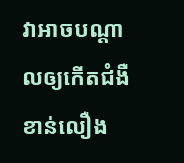វាអាចបណ្តាលឲ្យកើតជំងឺខាន់លឿង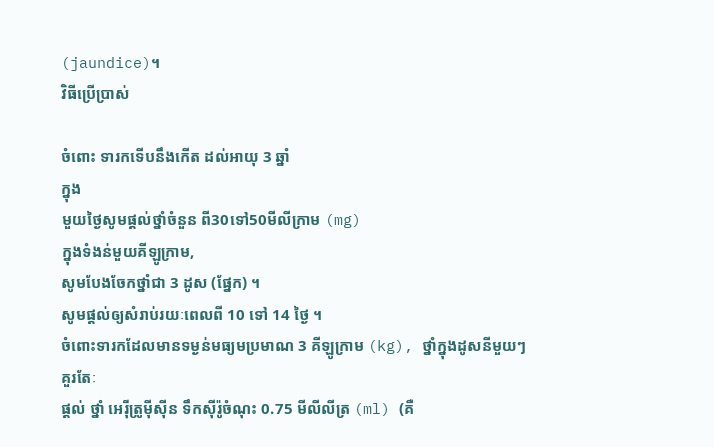(jaundice)។
វិធីប្រើប្រាស់

ចំពោះ ទារកទើបនឹងកើត ដល់អាយុ 3 ឆ្នាំ
ក្នុង
មួយថ្ងៃសូមផ្តល់ថ្នាំចំនួន ពី30ទៅ50មីលីក្រាម (mg)
ក្នុងទំងន់មួយគីឡូក្រាម,
សូមបែងចែកថ្នាំជា 3 ដូស (ផ្នែក) ។
សូមផ្តល់ឲ្យសំរាប់រយៈពេលពី 10 ទៅ 14 ថ្ងៃ ។
ចំពោះទារកដែលមានទម្ងន់មធ្យមប្រមាណ 3 គីឡូក្រាម (kg), ថ្នាំក្នុងដូសនីមួយៗ
គួរតែៈ
ផ្តល់ ថ្នាំ អេរ៉ីត្រូម៉ីស៊ីន ទឹកស៊ីរ៉ូចំណុះ 0.75 មីលីលីត្រ (ml) (គឺ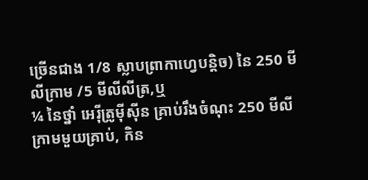ច្រើនជាង 1/8 ស្លាបព្រាកាហ្វេបន្តិច) នៃ 250 មីលីក្រាម /5 មីលីលីត្រ,ឬ
¼ នៃថ្នាំ អេរ៉ីត្រូម៉ីស៊ីន គ្រាប់រឹងចំណុះ 250 មីលីក្រាមមួយគ្រាប់, កិន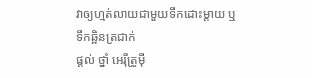វាឲ្យហ្មត់លាយជាមួយទឹកដោះម្តាយ ឬ ទឹកឆ្អិនត្រជាក់
ផ្តល់ ថ្នាំ អេរ៉ីត្រូម៉ី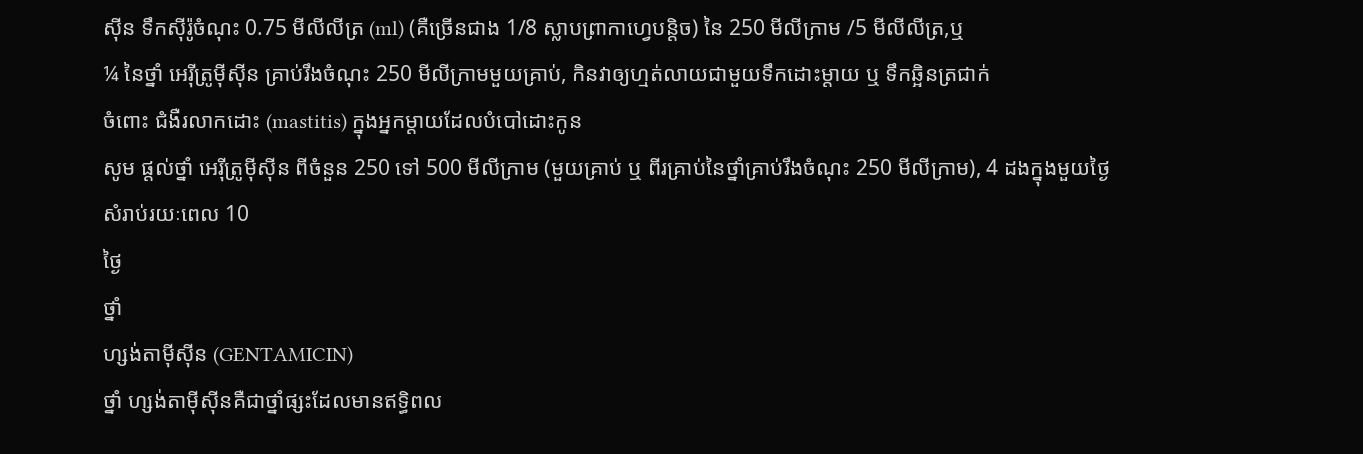ស៊ីន ទឹកស៊ីរ៉ូចំណុះ 0.75 មីលីលីត្រ (ml) (គឺច្រើនជាង 1/8 ស្លាបព្រាកាហ្វេបន្តិច) នៃ 250 មីលីក្រាម /5 មីលីលីត្រ,ឬ
¼ នៃថ្នាំ អេរ៉ីត្រូម៉ីស៊ីន គ្រាប់រឹងចំណុះ 250 មីលីក្រាមមួយគ្រាប់, កិនវាឲ្យហ្មត់លាយជាមួយទឹកដោះម្តាយ ឬ ទឹកឆ្អិនត្រជាក់
ចំពោះ ជំងឺរលាកដោះ (mastitis) ក្នុងអ្នកម្តាយដែលបំបៅដោះកូន
សូម ផ្តល់ថ្នាំ អេរ៉ីត្រូម៉ីស៊ីន ពីចំនួន 250 ទៅ 500 មីលីក្រាម (មួយគ្រាប់ ឬ ពីរគ្រាប់នៃថ្នាំគ្រាប់រឹងចំណុះ 250 មីលីក្រាម), 4 ដងក្នុងមួយថ្ងៃ
សំរាប់រយៈពេល 10
ថ្ងៃ
ថ្នាំ
ហ្សង់តាម៉ីស៊ីន (GENTAMICIN)
ថ្នាំ ហ្សង់តាម៉ីស៊ីនគឺជាថ្នាំផ្សះដែលមានឥទ្ធិពល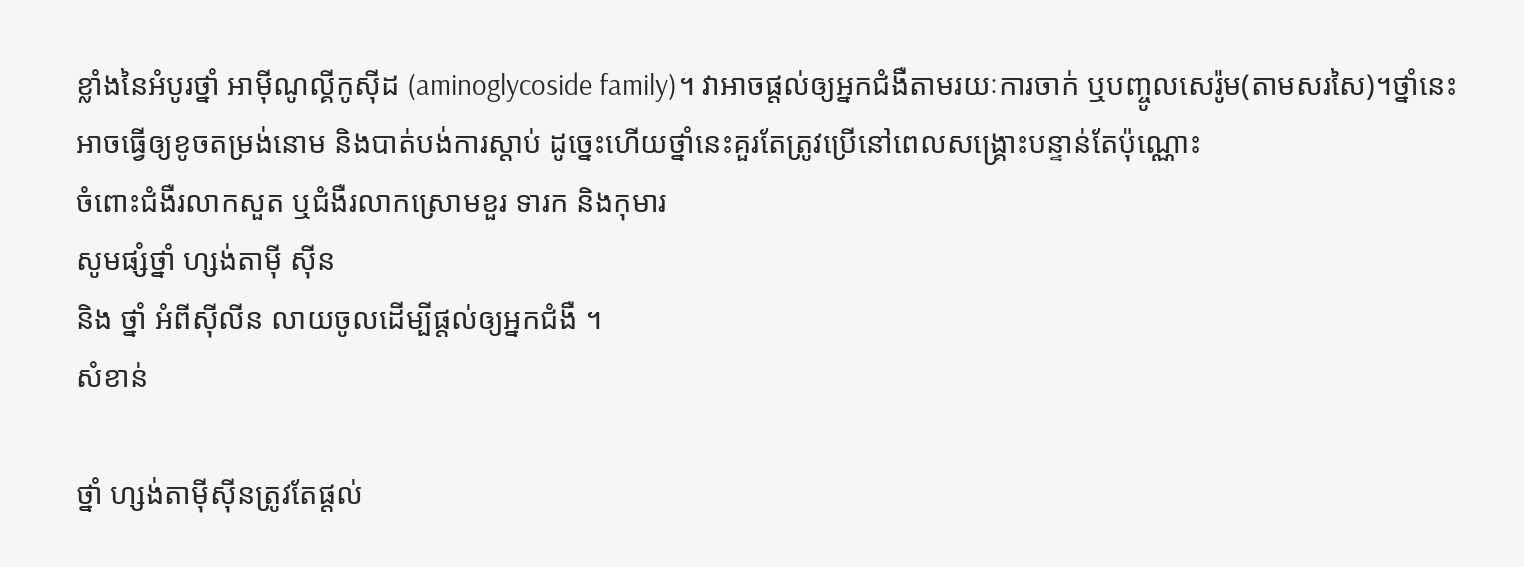ខ្លាំងនៃអំបូរថ្នាំ អាម៉ីណូល្គីកូស៊ីដ (aminoglycoside family)។ វាអាចផ្តល់ឲ្យអ្នកជំងឺតាមរយៈការចាក់ ឬបញ្ចូលសេរ៉ូម(តាមសរសៃ)។ថ្នាំនេះអាចធ្វើឲ្យខូចតម្រង់នោម និងបាត់បង់ការស្តាប់ ដូច្នេះហើយថ្នាំនេះគួរតែត្រូវប្រើនៅពេលសង្គ្រោះបន្ទាន់តែប៉ុណ្ណោះ
ចំពោះជំងឺរលាកសួត ឬជំងឺរលាកស្រោមខួរ ទារក និងកុមារ
សូមផ្សំថ្នាំ ហ្សង់តាម៉ី ស៊ីន
និង ថ្នាំ អំពីស៊ីលីន លាយចូលដើម្បីផ្តល់ឲ្យអ្នកជំងឺ ។
សំខាន់

ថ្នាំ ហ្សង់តាម៉ីស៊ីនត្រូវតែផ្តល់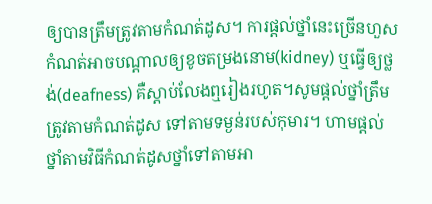ឲ្យបានត្រឹមត្រូវតាមកំណត់ដូស។ ការផ្តល់ថ្នាំនេះច្រើនហួសកំណត់អាចបណ្តាលឲ្យខូចតម្រងនោម(kidney) ឬធ្វើឲ្យថ្លង់(deafness) គឺស្តាប់លែងឮរៀងរហូត។សូមផ្តល់ថ្នាំត្រឹមត្រូវតាមកំណត់ដូស ទៅតាមទម្ងន់របស់កុមារ។ ហាមផ្តល់ថ្នាំតាមវិធីកំណត់ដូសថ្នាំទៅតាមអា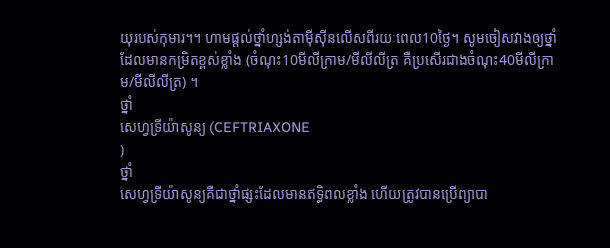យុរបស់កុមារ។។ ហាមផ្តល់ថ្នាំហ្សង់តាម៉ីស៊ីនលើសពីរយៈពេល10ថ្ងៃ។ សូមចៀសវាងឲ្យថ្នាំដែលមានកម្រិតខ្ពស់ខ្លាំង (ចំណុះ10មីលីក្រាម/មីលីលីត្រ គឺប្រសើរជាងចំណុះ40មីលីក្រាម/មីលីលីត្រ) ។
ថ្នាំ
សេហ្វទ្រីយ៉ាសូន្យ (CEFTRIAXONE
)
ថ្នាំ
សេហ្វទ្រីយ៉ាសូន្យគឺជាថ្នាំផ្សះដែលមានឥទ្ធិពលខ្លាំង ហើយត្រូវបានប្រើព្យាបា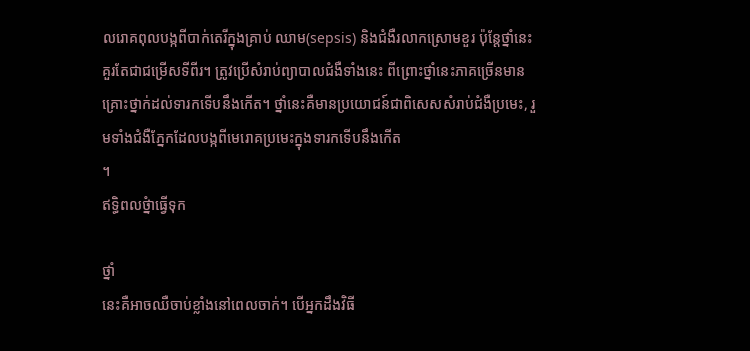លរោគពុលបង្កពីបាក់តេរីក្នុងគ្រាប់ ឈាម(sepsis) និងជំងឺរលាកស្រោមខួរ ប៉ុន្តែថ្នាំនេះគួរតែជាជម្រើសទីពីរ។ ត្រូវប្រើសំរាប់ព្យាបាលជំងឺទាំងនេះ ពីព្រោះថ្នាំនេះភាគច្រើនមានគ្រោះថ្នាក់ដល់ទារកទើបនឹងកើត។ ថ្នាំនេះគឺមានប្រយោជន៍ជាពិសេសសំរាប់ជំងឺប្រមេះ, រួមទាំងជំងឺភ្នែកដែលបង្កពីមេរោគប្រមេះក្នុងទារកទើបនឹងកើត
។
ឥទ្ធិពលថ្នំាធ្វើទុក

ថ្នាំ
នេះគឺអាចឈឺចាប់ខ្លាំងនៅពេលចាក់។ បើអ្នកដឹងវិធី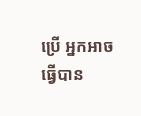ប្រើ អ្នកអាចធ្វើបាន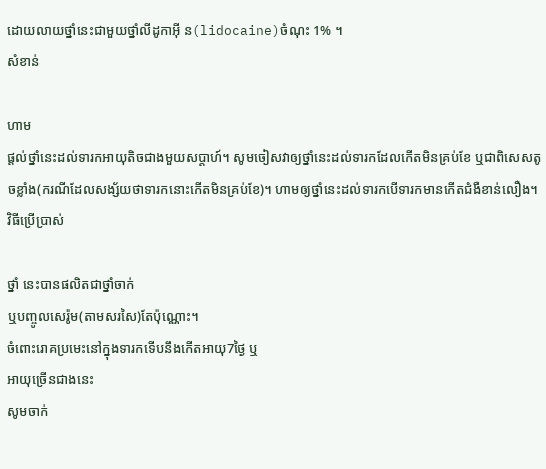ដោយលាយថ្នាំនេះជាមួយថ្នាំលីដូកាអ៊ី ន(lidocaine)ចំណុះ 1% ។
សំខាន់

ហាម
ផ្តល់ថ្នាំនេះដល់ទារកអាយុតិចជាងមួយសប្តាហ៍។ សូមចៀសវាឲ្យថ្នាំនេះដល់ទារកដែលកើតមិនគ្រប់ខែ ឬជាពិសេសតូចខ្លាំង(ករណីដែលសង្ស័យថាទារកនោះកើតមិនគ្រប់ខែ)។ ហាមឲ្យថ្នាំនេះដល់ទារកបើទារកមានកើតជំងឺខាន់លឿង។
វិធីប្រើប្រាស់

ថ្នាំ នេះបានផលិតជាថ្នាំចាក់
ឬបញ្ចូលសេរ៉ូម(តាមសរសៃ)តែប៉ុណ្ណោះ។
ចំពោះរោគប្រមេះនៅក្នុងទារកទើបនឹងកើតអាយុ7ថ្ងៃ ឬ
អាយុច្រើនជាងនេះ
សូមចាក់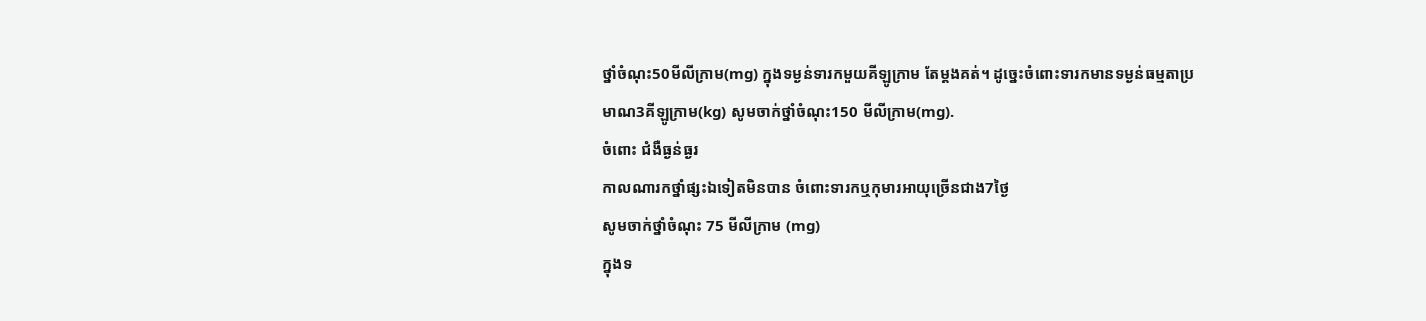ថ្នាំចំណុះ50មីលីក្រាម(mg) ក្នុងទម្ងន់ទារកមួយគីឡូក្រាម តែម្តងគត់។ ដូច្នេះចំពោះទារកមានទម្ងន់ធម្មតាប្រមាណ3គីឡូក្រាម(kg) សូមចាក់ថ្នាំចំណុះ150 មីលីក្រាម(mg).
ចំពោះ ជំងឺធ្ងន់ធ្ងរ
កាលណារកថ្នាំផ្សះឯទៀតមិនបាន ចំពោះទារកឬកុមារអាយុច្រើនជាង7ថ្ងៃ
សូមចាក់ថ្នាំចំណុះ 75 មីលីក្រាម (mg)
ក្នុងទ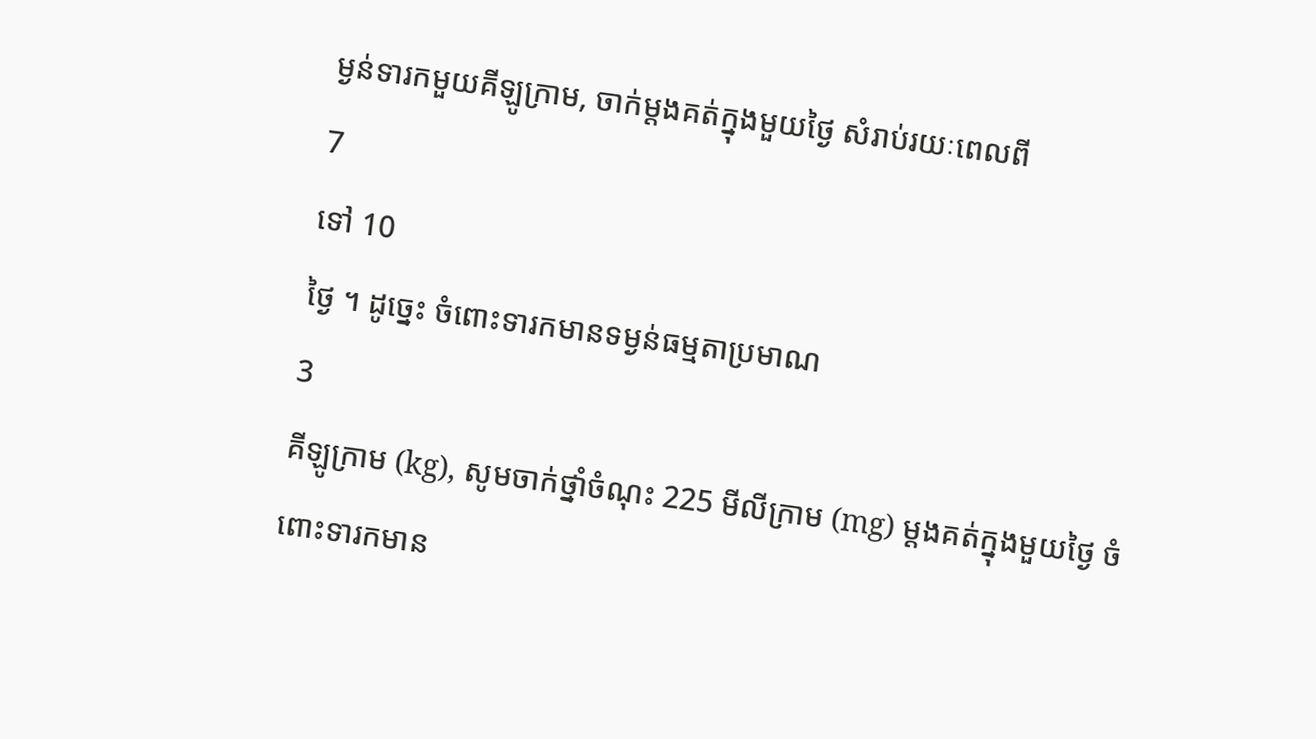ម្ងន់ទារកមួយគីឡូក្រាម, ចាក់ម្តងគត់ក្នុងមួយថ្ងៃ សំរាប់រយៈពេលពី
7
ទៅ 10
ថ្ងៃ ។ ដូច្នេះ ចំពោះទារកមានទម្ងន់ធម្មតាប្រមាណ
3
គីឡូក្រាម (kg), សូមចាក់ថ្នាំចំណុះ 225 មីលីក្រាម (mg) ម្តងគត់ក្នុងមួយថ្ងៃ ចំពោះទារកមាន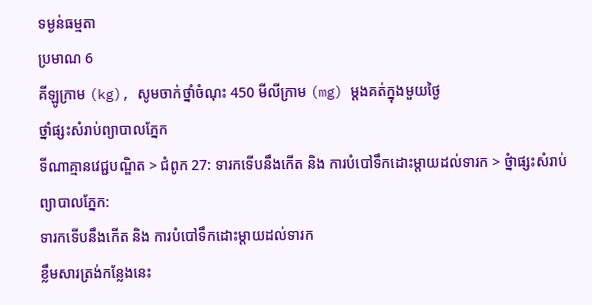ទម្ងន់ធម្មតា
ប្រមាណ 6
គីឡូក្រាម (kg), សូមចាក់ថ្នាំចំណុះ 450 មីលីក្រាម (mg) ម្តងគត់ក្នុងមួយថ្ងៃ
ថ្នាំផ្សះសំរាប់ព្យាបាលភ្នែក
ទីណាគ្មានវេជ្ជបណ្ឌិត > ជំពូក 27: ទារកទើបនឹងកើត និង ការបំបៅទឹកដោះម្តាយដល់ទារក > ថ្នំាផ្សះសំរាប់ព្យាបាលភ្នែក:
ទារកទើបនឹងកើត និង ការបំបៅទឹកដោះម្តាយដល់ទារក
ខ្លឹមសារត្រង់កនែ្លងនេះ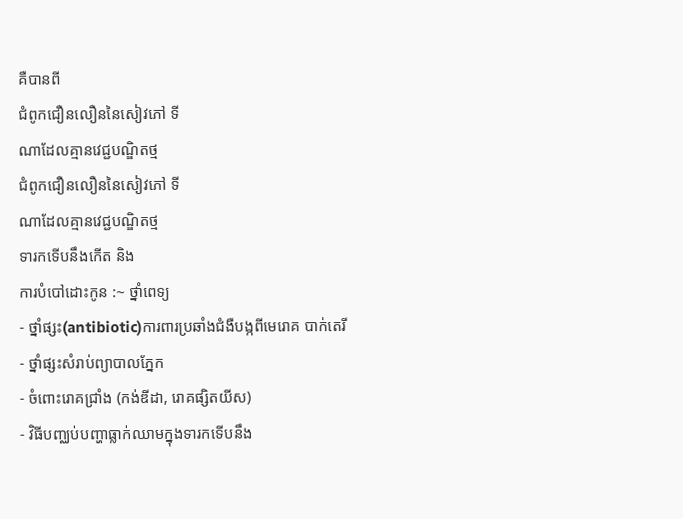គឺបានពី
ជំពូកជឿនលឿននៃសៀវភៅ ទី
ណាដែលគ្មានវេជ្ជបណ្ឌិតថ្ម
ជំពូកជឿនលឿននៃសៀវភៅ ទី
ណាដែលគ្មានវេជ្ជបណ្ឌិតថ្ម
ទារកទើបនឹងកើត និង
ការបំបៅដោះកូន :~ ថ្នាំពេទ្យ
- ថ្នាំផ្សះ(antibiotic)ការពារប្រឆាំងជំងឺបង្កពីមេរោគ បាក់តេរី
- ថ្នាំផ្សះសំរាប់ព្យាបាលភ្នែក
- ចំពោះរោគជ្រាំង (កង់ឌីដា, រោគផ្សិតយីស)
- វិធីបញ្ឈប់បញ្ហាធ្លាក់ឈាមក្នុងទារកទើបនឹង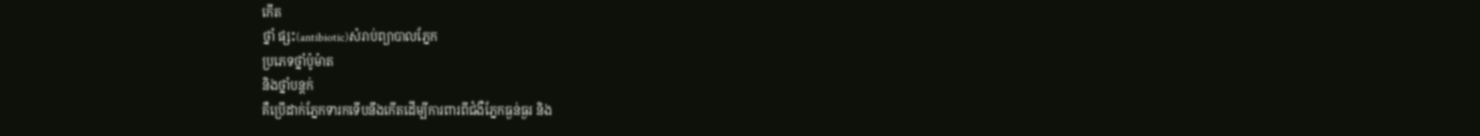កើត
ថ្នាំ ផ្សះ(antibiotic)សំរាប់ព្យាបាលភ្នែក
ប្រភេទថ្នាំប៉ូម៉ាត
និងថ្នាំបន្តក់
គឺប្រើដាក់ភ្នែកទារកទើបនឹងកើតដើម្បីការពារពីជំងឺភ្នែកធ្ងន់ធ្ងរ និង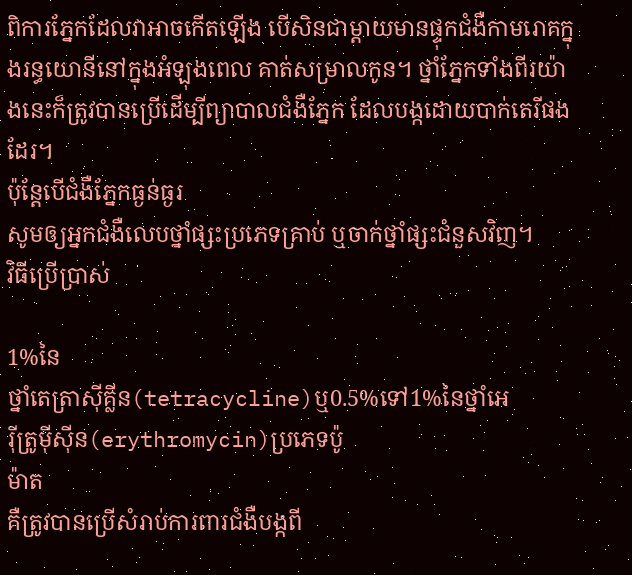ពិការភ្នែកដែលវាអាចកើតឡើង បើសិនជាម្តាយមានផ្ទុកជំងឺកាមរោគក្នុងរន្ធយោនីនៅក្នុងអំឡុងពេល គាត់សម្រាលកូន។ ថ្នាំភ្នែកទាំងពីរយ៉ាងនេះក៏ត្រូវបានប្រើដើម្បីព្យាបាលជំងឺភ្នែក ដែលបង្កដោយបាក់តេរីផងដែរ។
ប៉ុន្តែបើជំងឺភ្នែកធ្ងន់ធ្ងរ
សូមឲ្យអ្នកជំងឺលេបថ្នាំផ្សះប្រភេទគ្រាប់ ឬចាក់ថ្នាំផ្សះជំនួសវិញ។
វិធីប្រើប្រាស់

1%នៃ
ថ្នាំតេត្រាស៊ីគ្លីន(tetracycline)ឬ0.5%ទៅ1%នៃថ្នាំអេ
រ៉ីត្រូម៉ីស៊ីន(erythromycin)ប្រភេទប៉ូ
ម៉ាត
គឺត្រូវបានប្រើសំរាប់ការពារជំងឺបង្កពី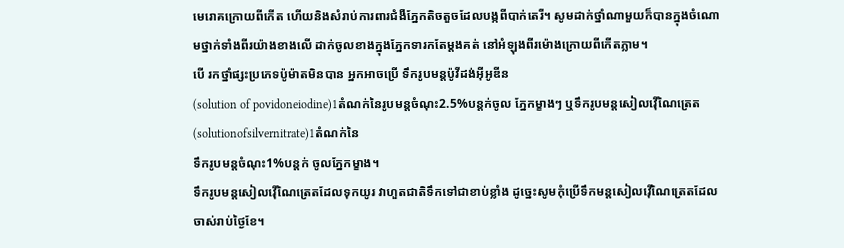មេរោគក្រោយពីកើត ហើយនិងសំរាប់ការពារជំងឺភ្នែកតិចតួចដែលបង្កពីបាក់តេរី។ សូមដាក់ថ្នាំណាមួយក៏បានក្នុងចំណោមថ្នាក់ទាំងពីរយ៉ាងខាងលើ ដាក់ចូលខាងក្នុងភ្នែកទារកតែម្តងគត់ នៅអំឡុងពីរម៉ោងក្រោយពីកើតភ្លាម។
បើ រកថ្នាំផ្សះប្រភេទប៉ូម៉ាតមិនបាន អ្នកអាចប្រើ ទឹករូបមន្តប៉ូវីដង់អ៊ីអូឌីន
(solution of povidoneiodine)1តំណក់នៃរូបមន្តចំណុះ2.5%បន្តក់ចូល ភ្នែកម្ខាងៗ ឬទឹករូបមន្តសៀលវ៉ើណៃត្រេត(solutionofsilvernitrate)1តំណក់នៃ
ទឹករូបមន្តចំណុះ1%បន្តក់ ចូលភ្នែកម្ខាង។
ទឹករូបមន្តសៀលវ៉ើណៃត្រេតដែលទុកយូរ វាហួតជាតិទឹកទៅជាខាប់ខ្លាំង ដូច្នេះសូមកុំប្រើទឹកមន្តសៀលវ៉ើណៃត្រេតដែលចាស់រាប់ថ្ងៃខែ។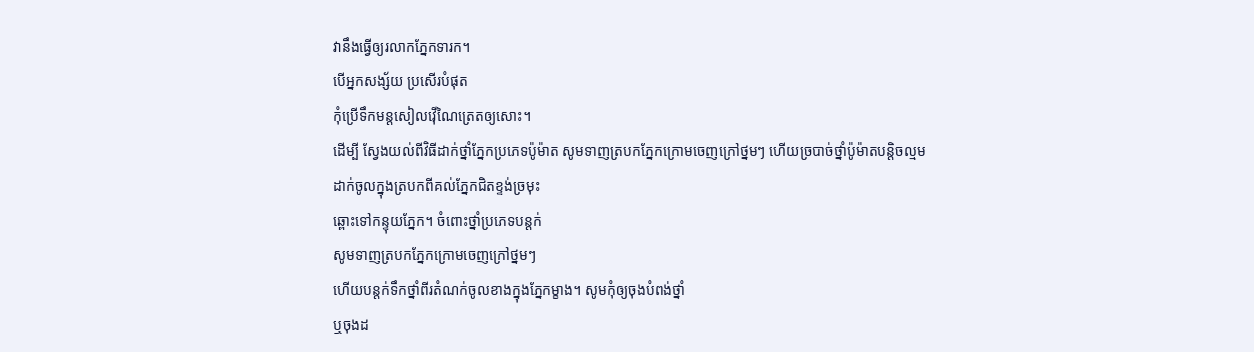វានឹងធ្វើឲ្យរលាកភ្នែកទារក។
បើអ្នកសង្ស័យ ប្រសើរបំផុត
កុំប្រើទឹកមន្តសៀលវ៉ើណៃត្រេតឲ្យសោះ។
ដើម្បី ស្វែងយល់ពីវិធីដាក់ថ្នាំភ្នែកប្រភេទប៉ូម៉ាត សូមទាញត្របកភ្នែកក្រោមចេញក្រៅថ្នមៗ ហើយច្របាច់ថ្នាំប៉ូម៉ាតបន្តិចល្មម ដាក់ចូលក្នុងត្របកពីគល់ភ្នែកជិតខ្ទង់ច្រមុះ
ឆ្ពោះទៅកន្ទុយភ្នែក។ ចំពោះថ្នាំប្រភេទបន្តក់
សូមទាញត្របកភ្នែកក្រោមចេញក្រៅថ្នមៗ
ហើយបន្តក់ទឹកថ្នាំពីរតំណក់ចូលខាងក្នុងភ្នែកម្ខាង។ សូមកុំឲ្យចុងបំពង់ថ្នាំ
ឬចុងដ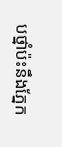បថ្នាំប៉ះនឹងភ្នែក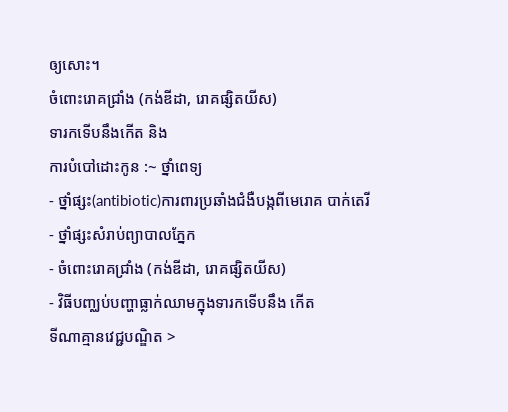ឲ្យសោះ។
ចំពោះរោគជ្រាំង (កង់ឌីដា, រោគផ្សិតយីស)
ទារកទើបនឹងកើត និង
ការបំបៅដោះកូន :~ ថ្នាំពេទ្យ
- ថ្នាំផ្សះ(antibiotic)ការពារប្រឆាំងជំងឺបង្កពីមេរោគ បាក់តេរី
- ថ្នាំផ្សះសំរាប់ព្យាបាលភ្នែក
- ចំពោះរោគជ្រាំង (កង់ឌីដា, រោគផ្សិតយីស)
- វិធីបញ្ឈប់បញ្ហាធ្លាក់ឈាមក្នុងទារកទើបនឹង កើត
ទីណាគ្មានវេជ្ជបណ្ឌិត >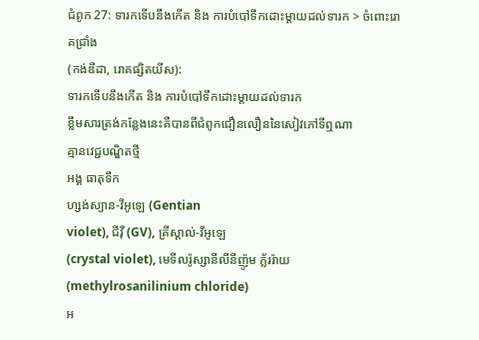ជំពូក 27: ទារកទើបនឹងកើត និង ការបំបៅទឹកដោះម្តាយដល់ទារក > ចំពោះរោគជ្រាំង
(កង់ឌីដា, រោគផ្សិតយីស):
ទារកទើបនឹងកើត និង ការបំបៅទឹកដោះម្តាយដល់ទារក
ខ្លឹមសារត្រង់កនែ្លងនេះគឺបានពីជំពូកជឿនលឿននៃសៀវភៅទីឮណា
គ្មានវេជ្ជបណ្ឌិតថ្មី
អង្គ ធាតុទឹក
ហ្សង់ស្យាន-វីអូឡេ (Gentian
violet), ជីវ៉ី (GV), គ្រីស្តាល់-វីអូឡេ
(crystal violet), មេទីលរ៉ូស្សានីលីនីញ៉ូម ក្ល័ររ៉ាយ (methylrosanilinium chloride)
អ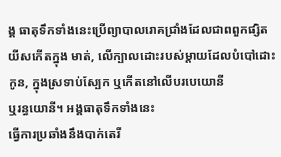ង្គ ធាតុទឹកទាំងនេះប្រើព្យាបាលរោគជ្រាំងដែលជាពពួកផ្សិតយីសកើតក្នុង មាត់, លើក្បាលដោះរបស់ម្តាយដែលបំបៅដោះកូន, ក្នុងស្រទាប់ស្បែក ឬកើតនៅលើបរបេយោនី
ឬរន្ធយោនី។ អង្គធាតុទឹកទាំងនេះ
ធ្វើការប្រឆាំងនឹងបាក់តេរី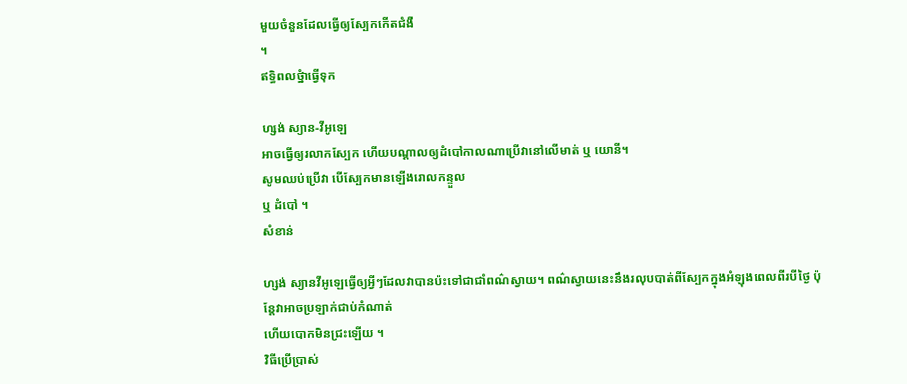មួយចំនួនដែលធ្វើឲ្យស្បែកកើតជំងឺ
។
ឥទ្ធិពលថ្នំាធ្វើទុក

ហ្សង់ ស្យាន-វីអូឡេ
អាចធ្វើឲ្យរលាកស្បែក ហើយបណ្តាលឲ្យដំបៅកាលណាប្រើវានៅលើមាត់ ឬ យោនី។
សូមឈប់ប្រើវា បើស្បែកមានឡើងរោលកន្ទួល
ឬ ដំបៅ ។
សំខាន់

ហ្សង់ ស្យានវីអូឡេធ្វើឲ្យអ្វីៗដែលវាបានប៉ះទៅជាជាំពណ៌ស្វាយ។ ពណ៌ស្វាយនេះនឹងរលុបបាត់ពីស្បែកក្នុងអំឡុងពេលពីរបីថ្ងៃ ប៉ុន្តែវាអាចប្រឡាក់ជាប់កំណាត់
ហើយបោកមិនជ្រះឡើយ ។
វិធីប្រើប្រាស់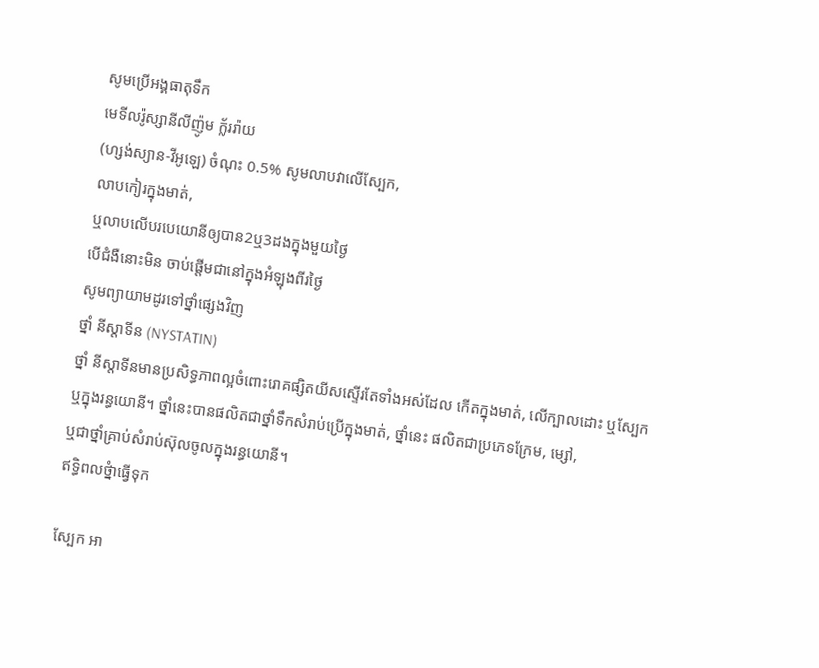សូមប្រើអង្គធាតុទឹក
មេទីលរ៉ូស្សានីលីញ៉ូម ក្ល័ររ៉ាយ
(ហ្សង់ស្យាន-វីអូឡេ) ចំណុះ 0.5% សូមលាបវាលើស្បែក,
លាបកៀរក្នុងមាត់,
ឬលាបលើបរបេយោនីឲ្យបាន2ឬ3ដងក្នុងមួយថ្ងៃ
បើជំងឺនោះមិន ចាប់ផ្តើមជានៅក្នុងអំឡុងពីរថ្ងៃ
សូមព្យាយាមដូរទៅថ្នាំផ្សេងវិញ
ថ្នាំ នីស្តាទីន (NYSTATIN)
ថ្នាំ នីស្តាទីនមានប្រសិទ្ធភាពល្អចំពោះរោគផ្សិតយីសស្ទើរតែទាំងអស់ដែល កើតក្នុងមាត់, លើក្បាលដោះ ឬស្បែក
ឬក្នុងរន្ធយោនី។ ថ្នាំនេះបានផលិតជាថ្នាំទឹកសំរាប់ប្រើក្នុងមាត់, ថ្នាំនេះ ផលិតជាប្រភេទក្រែម, ម្សៅ,
ឬជាថ្នាំគ្រាប់សំរាប់ស៊ុលចូលក្នុងរន្ធយោនី។
ឥទ្ធិពលថ្នំាធ្វើទុក

ស្បែក អា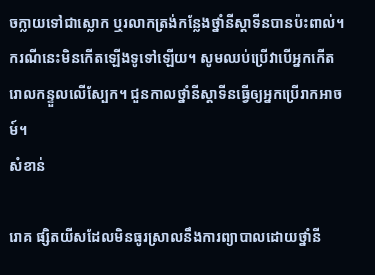ចក្លាយទៅជាស្លោក ឬរលាកត្រង់កន្លែងថ្នាំនីស្តាទីនបានប៉ះពាល់។ ករណីនេះមិនកើតឡើងទូទៅឡើយ។ សូមឈប់ប្រើវាបើអ្នកកើតរោលកន្ទួលលើស្បែក។ ជួនកាលថ្នាំនីស្តាទីនធ្វើឲ្យអ្នកប្រើរាកអាចម៍។
សំខាន់

រោគ ផ្សិតយីសដែលមិនធូរស្រាលនឹងការព្យាបាលដោយថ្នាំនី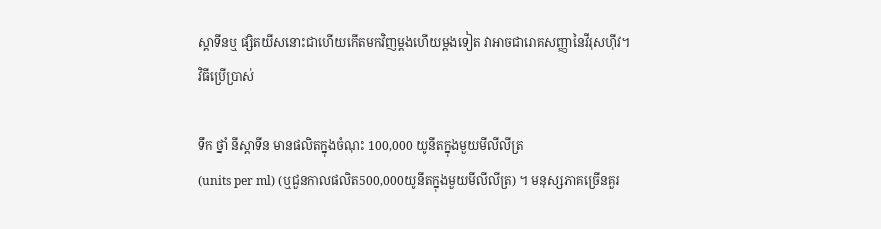ស្តាទីនឬ ផ្សិតយីសនោះជាហើយកើតមកវិញម្តងហើយម្តងទៀត វាអាចជារោគសញ្ញានៃវីរុសហ៊ីវ។
វិធីប្រើប្រាស់

ទឹក ថ្នាំ នីស្តាទីន មានផលិតក្នុងចំណុះ 100,000 យូនីតក្នុងមួយមីលីលីត្រ
(units per ml) (ឬជួនកាលផលិត500,000យូនីតក្នុងមួយមីលីលីត្រ) ។ មនុស្សភាគច្រើនគួរ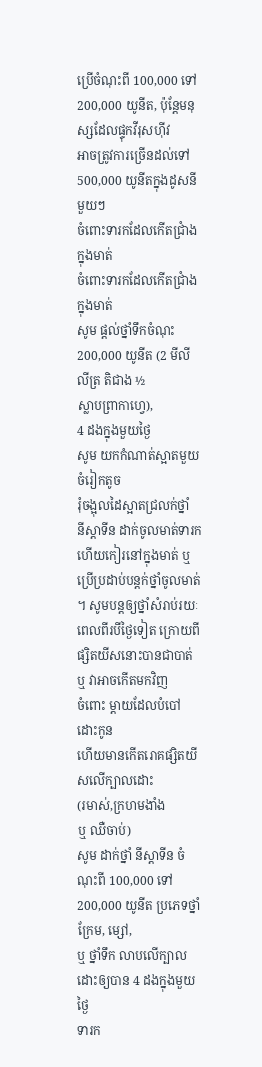ប្រើចំណុះពី 100,000 ទៅ 200,000 យូនីត, ប៉ុន្តែមនុស្សដែលផ្ទុកវីរុសហ៊ីវ
អាចត្រូវការច្រើនដល់ទៅ 500,000 យូនីតក្នុងដូសនីមួយៗ
ចំពោះទារកដែលកើតជ្រាំងក្នុងមាត់
ចំពោះទារកដែលកើតជ្រាំងក្នុងមាត់
សូម ផ្តល់ថ្នាំទឹកចំណុះ 200,000 យូនីត (2 មីលីលីត្រ តិជាង ½
ស្លាបព្រាកាហ្វេ),
4 ដងក្នុងមួយថ្ងៃ
សូម យកកំណាត់ស្អាតមួយចំរៀកតូច
រុំចង្អុលដៃស្អាតជ្រលក់ថ្នាំ
នីស្តាទីន ដាក់ចូលមាត់ទារក ហើយកៀរនៅក្នុងមាត់ ឬ ប្រើប្រដាប់បន្តក់ថ្នាំចូលមាត់
។ សូមបន្តឲ្យថ្នាំសំរាប់រយៈពេលពីរបីថ្ងៃទៀត ក្រោយពីផ្សិតយីសនោះបានជាបាត់
ឬ វាអាចកើតមកវិញ
ចំពោះ ម្តាយដែលបំបៅដោះកូន
ហើយមានកើតរោគផ្សិតយីសលើក្បាលដោះ
(រមាស់,ក្រហមងាំង
ឬ ឈឺចាប់)
សូម ដាក់ថ្នាំ នីស្តាទីន ចំណុះពី 100,000 ទៅ 200,000 យូនីត ប្រភេទថ្នាំក្រែម, ម្សៅ,
ឬ ថ្នាំទឹក លាបលើក្បាលដោះឲ្យបាន 4 ដងក្នុងមួយថ្ងៃ
ទារក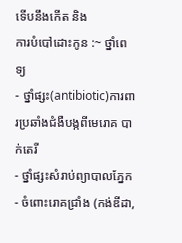ទើបនឹងកើត និង
ការបំបៅដោះកូន :~ ថ្នាំពេទ្យ
- ថ្នាំផ្សះ(antibiotic)ការពារប្រឆាំងជំងឺបង្កពីមេរោគ បាក់តេរី
- ថ្នាំផ្សះសំរាប់ព្យាបាលភ្នែក
- ចំពោះរោគជ្រាំង (កង់ឌីដា,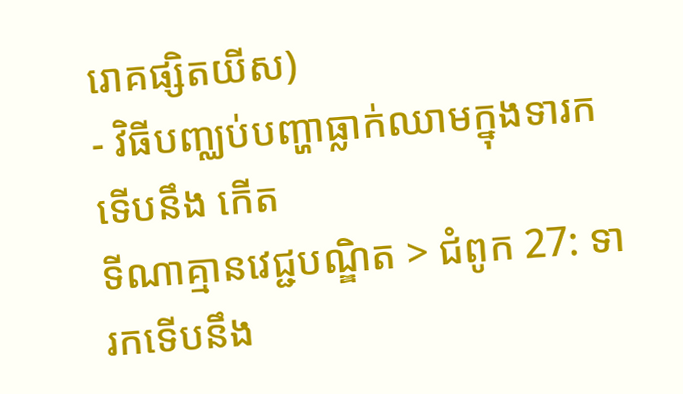រោគផ្សិតយីស)
- វិធីបញ្ឈប់បញ្ហាធ្លាក់ឈាមក្នុងទារកទើបនឹង កើត
ទីណាគ្មានវេជ្ជបណ្ឌិត > ជំពូក 27: ទារកទើបនឹង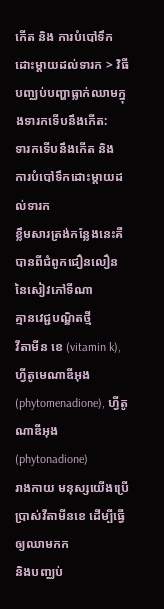កើត និង ការបំបៅទឹកដោះម្តាយដល់ទារក > វិធីបញ្ឈប់បញ្ហាធ្លាក់ឈាមក្នុងទារកទើបនឹងកើត:
ទារកទើបនឹងកើត និង ការបំបៅទឹកដោះម្តាយដល់ទារក
ខ្លឹមសារត្រង់កនែ្លងនេះគឺបានពីជំពូកជឿនលឿននៃសៀវភៅទីណា
គ្មានវេជ្ជបណ្ឌិតថ្មី
វីតាមីន ខេ (vitamin k), ហ្វីតូមេណាឌីអុង
(phytomenadione), ហ្វីតូណាឌីអុង (phytonadione)
រាងកាយ មនុស្សយើងប្រើប្រាស់វីតាមីនខេ ដើម្បីធ្វើឲ្យឈាមកក
និងបញ្ឈប់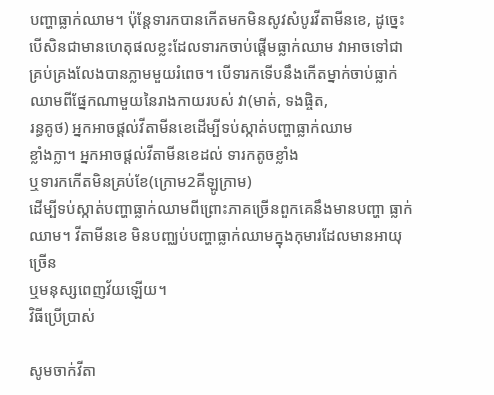បញ្ហាធ្លាក់ឈាម។ ប៉ុន្តែទារកបានកើតមកមិនសូវសំបូរវីតាមីនខេ, ដូច្នេះបើសិនជាមានហេតុផលខ្លះដែលទារកចាប់ផ្តើមធ្លាក់ឈាម វាអាចទៅជាគ្រប់គ្រងលែងបានភ្លាមមួយរំពេច។ បើទារកទើបនឹងកើតម្នាក់ចាប់ធ្លាក់ឈាមពីផ្នែកណាមួយនៃរាងកាយរបស់ វា(មាត់, ទងផ្ចិត,
រន្ធគូថ) អ្នកអាចផ្តល់វីតាមីនខេដើម្បីទប់ស្កាត់បញ្ហាធ្លាក់ឈាម
ខ្លាំងក្លា។ អ្នកអាចផ្តល់វីតាមីនខេដល់ ទារកតូចខ្លាំង
ឬទារកកើតមិនគ្រប់ខែ(ក្រោម2គីឡូក្រាម)
ដើម្បីទប់ស្កាត់បញ្ហាធ្លាក់ឈាមពីព្រោះភាគច្រើនពួកគេនឹងមានបញ្ហា ធ្លាក់ឈាម។ វីតាមីនខេ មិនបញ្ឈប់បញ្ហាធ្លាក់ឈាមក្នុងកុមារដែលមានអាយុច្រើន
ឬមនុស្សពេញវ័យឡើយ។
វិធីប្រើប្រាស់

សូមចាក់វីតា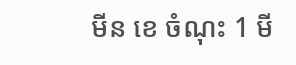មីន ខេ ចំណុះ 1 មី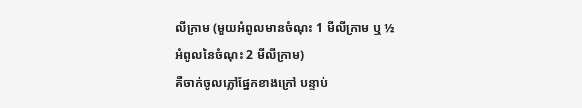លីក្រាម (មួយអំពូលមានចំណុះ 1 មីលីក្រាម ឬ ½
អំពូលនៃចំណុះ 2 មីលីក្រាម)
គឺចាក់ចូលភ្លៅផ្នែកខាងក្រៅ បន្ទាប់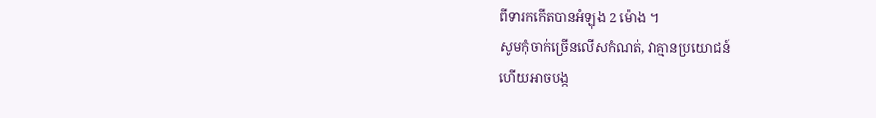ពីទារកកើតបានអំឡុង 2 ម៉ោង ។
សូមកុំចាក់ច្រើនលើសកំណត់, វាគ្មានប្រយោជន៍
ហើយអាចបង្ក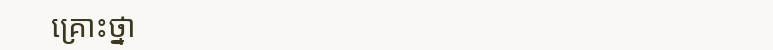គ្រោះថ្នា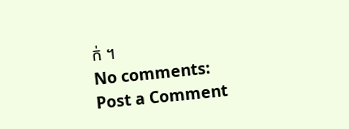ក់ ។
No comments:
Post a Comment